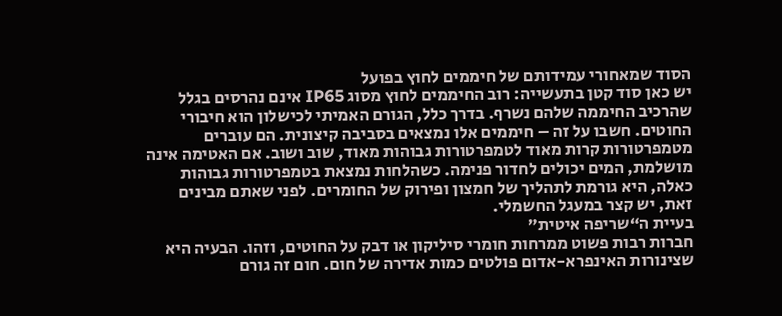הסוד שמאחורי עמידותם של חיממים לחוץ בפועל
יש כאן סוד קטן בתעשייה: רוב החיממים לחוץ מסוג IP65 אינם נהרסים בגלל שהרכיב החיממה שלהם נשרף. בדרך כלל, הגורם האמיתי לכישלון הוא חיבורי החוטים. חשבו על זה – חיממים אלו נמצאים בסביבה קיצונית. הם עוברים מטמפרטורות קרות מאוד לטמפרטורות גבוהות מאוד, שוב ושוב. אם האטימה אינה מושלמת, המים יכולים לחדור פנימה. כשהלחות נמצאת בטמפרטורות גבוהות כאלה, היא גורמת לתהליך של חמצון ופירוק של החומרים. לפני שאתם מבינים זאת, יש קצר במעגל החשמלי.
בעיית ה“שריפה איטית”
חברות רבות פשוט ממרחות חומרי סיליקון או דבק על החוטים, וזהו. הבעיה היא שצינורות האינפרא-אדום פולטים כמות אדירה של חום. חום זה גורם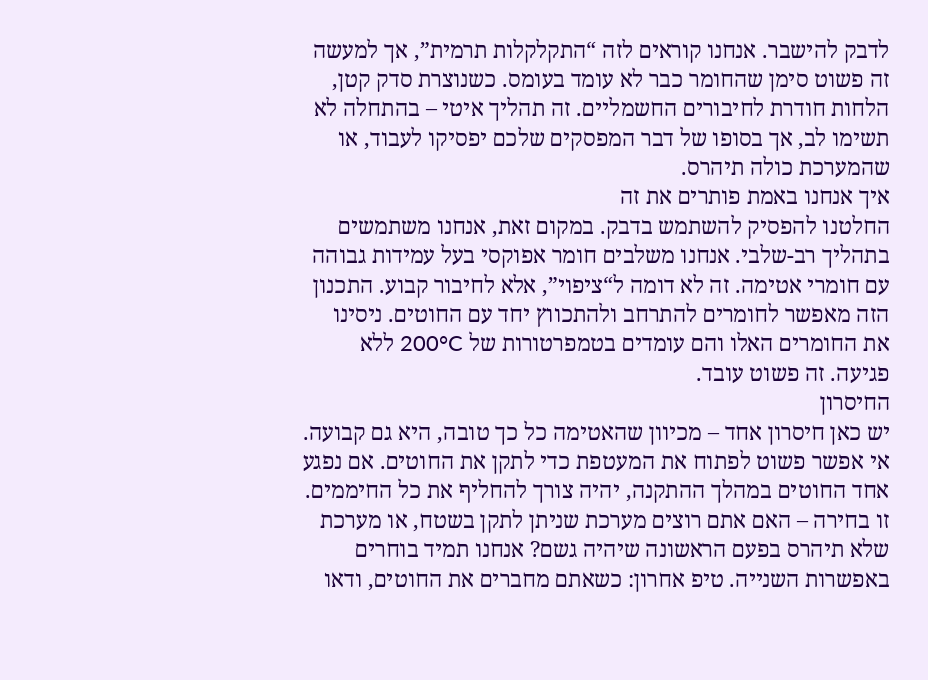לדבק להישבר. אנחנו קוראים לזה “התקלקלות תרמית”, אך למעשה זה פשוט סימן שהחומר כבר לא עומד בעומס. כשנוצרת סדק קטן, הלחות חודרת לחיבורים החשמליים. זה תהליך איטי – בהתחלה לא תשימו לב, אך בסופו של דבר המפסקים שלכם יפסיקו לעבוד, או שהמערכת כולה תיהרס.
איך אנחנו באמת פותרים את זה
החלטנו להפסיק להשתמש בדבק. במקום זאת, אנחנו משתמשים בתהליך רב-שלבי. אנחנו משלבים חומר אפוקסי בעל עמידות גבוהה עם חומרי אטימה. זה לא דומה ל“ציפוי”, אלא לחיבור קבוע. התכנון הזה מאפשר לחומרים להתרחב ולהתכווץ יחד עם החוטים. ניסינו את החומרים האלו והם עומדים בטמפרטורות של 200°C ללא פגיעה. זה פשוט עובד.
החיסרון
יש כאן חיסרון אחד – מכיוון שהאטימה כל כך טובה, היא גם קבועה. אי אפשר פשוט לפתוח את המעטפת כדי לתקן את החוטים. אם נפגע אחד החוטים במהלך ההתקנה, יהיה צורך להחליף את כל החיממים. זו בחירה – האם אתם רוצים מערכת שניתן לתקן בשטח, או מערכת שלא תיהרס בפעם הראשונה שיהיה גשם? אנחנו תמיד בוחרים באפשרות השנייה. טיפ אחרון: כשאתם מחברים את החוטים, ודאו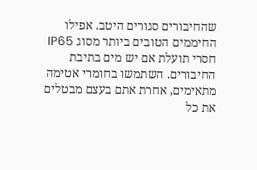שהחיבורים סגורים היטב. אפילו החיממים הטובים ביותר מסוג IP65 חסרי תועלת אם יש מים בתיבת החיבורים. השתמשו בחומרי אטימה מתאימים, אחרת אתם בעצם מבטלים את כל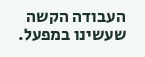העבודה הקשה שעשינו במפעל.